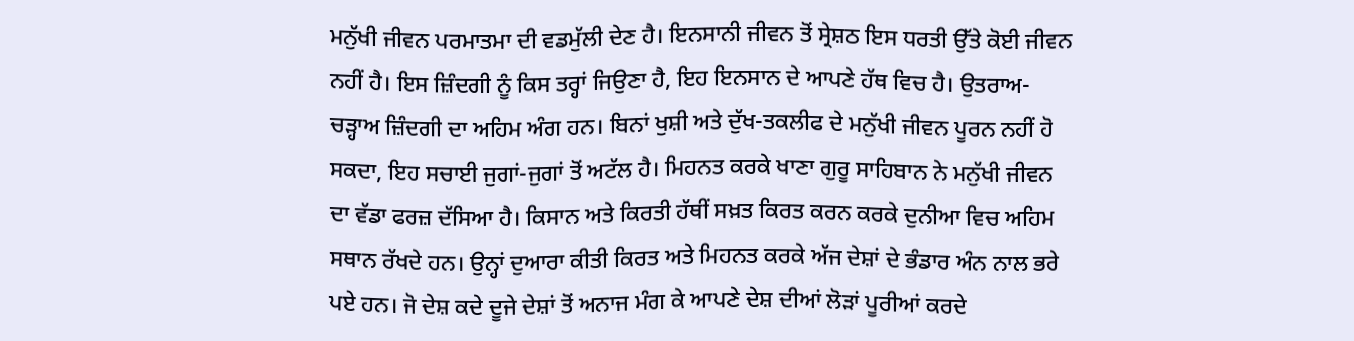ਮਨੁੱਖੀ ਜੀਵਨ ਪਰਮਾਤਮਾ ਦੀ ਵਡਮੁੱਲੀ ਦੇਣ ਹੈ। ਇਨਸਾਨੀ ਜੀਵਨ ਤੋਂ ਸ੍ਰੇਸ਼ਠ ਇਸ ਧਰਤੀ ਉੱਤੇ ਕੋਈ ਜੀਵਨ ਨਹੀਂ ਹੈ। ਇਸ ਜ਼ਿੰਦਗੀ ਨੂੰ ਕਿਸ ਤਰ੍ਹਾਂ ਜਿਉਣਾ ਹੈ, ਇਹ ਇਨਸਾਨ ਦੇ ਆਪਣੇ ਹੱਥ ਵਿਚ ਹੈ। ਉਤਰਾਅ-ਚੜ੍ਹਾਅ ਜ਼ਿੰਦਗੀ ਦਾ ਅਹਿਮ ਅੰਗ ਹਨ। ਬਿਨਾਂ ਖੁਸ਼ੀ ਅਤੇ ਦੁੱਖ-ਤਕਲੀਫ ਦੇ ਮਨੁੱਖੀ ਜੀਵਨ ਪੂਰਨ ਨਹੀਂ ਹੋ ਸਕਦਾ, ਇਹ ਸਚਾਈ ਜੁਗਾਂ-ਜੁਗਾਂ ਤੋਂ ਅਟੱਲ ਹੈ। ਮਿਹਨਤ ਕਰਕੇ ਖਾਣਾ ਗੁਰੂ ਸਾਹਿਬਾਨ ਨੇ ਮਨੁੱਖੀ ਜੀਵਨ ਦਾ ਵੱਡਾ ਫਰਜ਼ ਦੱਸਿਆ ਹੈ। ਕਿਸਾਨ ਅਤੇ ਕਿਰਤੀ ਹੱਥੀਂ ਸਖ਼ਤ ਕਿਰਤ ਕਰਨ ਕਰਕੇ ਦੁਨੀਆ ਵਿਚ ਅਹਿਮ ਸਥਾਨ ਰੱਖਦੇ ਹਨ। ਉਨ੍ਹਾਂ ਦੁਆਰਾ ਕੀਤੀ ਕਿਰਤ ਅਤੇ ਮਿਹਨਤ ਕਰਕੇ ਅੱਜ ਦੇਸ਼ਾਂ ਦੇ ਭੰਡਾਰ ਅੰਨ ਨਾਲ ਭਰੇ ਪਏ ਹਨ। ਜੋ ਦੇਸ਼ ਕਦੇ ਦੂਜੇ ਦੇਸ਼ਾਂ ਤੋਂ ਅਨਾਜ ਮੰਗ ਕੇ ਆਪਣੇ ਦੇਸ਼ ਦੀਆਂ ਲੋੜਾਂ ਪੂਰੀਆਂ ਕਰਦੇ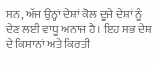ਸਨ, ਅੱਜ ਉਨ੍ਹਾਂ ਦੇਸ਼ਾਂ ਕੋਲ ਦੂਜੇ ਦੇਸ਼ਾਂ ਨੂੰ ਦੇਣ ਲਈ ਵਾਧੂ ਅਨਾਜ ਹੈ। ਇਹ ਸਭ ਦੇਸ਼ ਦੇ ਕਿਸਾਨਾਂ ਅਤੇ ਕਿਰਤੀ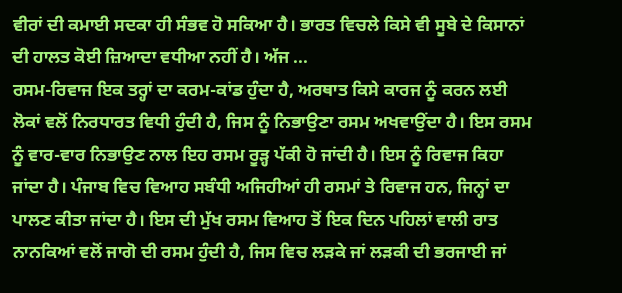ਵੀਰਾਂ ਦੀ ਕਮਾਈ ਸਦਕਾ ਹੀ ਸੰਭਵ ਹੋ ਸਕਿਆ ਹੈ। ਭਾਰਤ ਵਿਚਲੇ ਕਿਸੇ ਵੀ ਸੂਬੇ ਦੇ ਕਿਸਾਨਾਂ ਦੀ ਹਾਲਤ ਕੋਈ ਜ਼ਿਆਦਾ ਵਧੀਆ ਨਹੀਂ ਹੈ। ਅੱਜ ...
ਰਸਮ-ਰਿਵਾਜ ਇਕ ਤਰ੍ਹਾਂ ਦਾ ਕਰਮ-ਕਾਂਡ ਹੁੰਦਾ ਹੈ, ਅਰਥਾਤ ਕਿਸੇ ਕਾਰਜ ਨੂੰ ਕਰਨ ਲਈ ਲੋਕਾਂ ਵਲੋਂ ਨਿਰਧਾਰਤ ਵਿਧੀ ਹੁੰਦੀ ਹੈ, ਜਿਸ ਨੂੰ ਨਿਭਾਉਣਾ ਰਸਮ ਅਖਵਾਉਂਦਾ ਹੈ। ਇਸ ਰਸਮ ਨੂੰ ਵਾਰ-ਵਾਰ ਨਿਭਾਉਣ ਨਾਲ ਇਹ ਰਸਮ ਰੂੜ੍ਹ ਪੱਕੀ ਹੋ ਜਾਂਦੀ ਹੈ। ਇਸ ਨੂੰ ਰਿਵਾਜ ਕਿਹਾ ਜਾਂਦਾ ਹੈ। ਪੰਜਾਬ ਵਿਚ ਵਿਆਹ ਸਬੰਧੀ ਅਜਿਹੀਆਂ ਹੀ ਰਸਮਾਂ ਤੇ ਰਿਵਾਜ ਹਨ, ਜਿਨ੍ਹਾਂ ਦਾ ਪਾਲਣ ਕੀਤਾ ਜਾਂਦਾ ਹੈ। ਇਸ ਦੀ ਮੁੱਖ ਰਸਮ ਵਿਆਹ ਤੋਂ ਇਕ ਦਿਨ ਪਹਿਲਾਂ ਵਾਲੀ ਰਾਤ ਨਾਨਕਿਆਂ ਵਲੋਂ ਜਾਗੋ ਦੀ ਰਸਮ ਹੁੰਦੀ ਹੈ, ਜਿਸ ਵਿਚ ਲੜਕੇ ਜਾਂ ਲੜਕੀ ਦੀ ਭਰਜਾਈ ਜਾਂ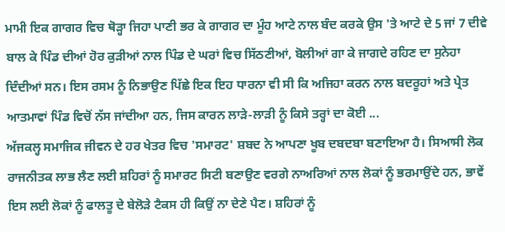ਮਾਮੀ ਇਕ ਗਾਗਰ ਵਿਚ ਥੋੜ੍ਹਾ ਜਿਹਾ ਪਾਣੀ ਭਰ ਕੇ ਗਾਗਰ ਦਾ ਮੂੰਹ ਆਟੇ ਨਾਲ ਬੰਦ ਕਰਕੇ ਉਸ 'ਤੇ ਆਟੇ ਦੇ 5 ਜਾਂ 7 ਦੀਵੇ ਬਾਲ ਕੇ ਪਿੰਡ ਦੀਆਂ ਹੋਰ ਕੁੜੀਆਂ ਨਾਲ ਪਿੰਡ ਦੇ ਘਰਾਂ ਵਿਚ ਸਿੱਠਣੀਆਂ, ਬੋਲੀਆਂ ਗਾ ਕੇ ਜਾਗਦੇ ਰਹਿਣ ਦਾ ਸੁਨੇਹਾ ਦਿੰਦੀਆਂ ਸਨ। ਇਸ ਰਸਮ ਨੂੰ ਨਿਭਾਉਣ ਪਿੱਛੇ ਇਕ ਇਹ ਧਾਰਨਾ ਵੀ ਸੀ ਕਿ ਅਜਿਹਾ ਕਰਨ ਨਾਲ ਬਦਰੂਹਾਂ ਅਤੇ ਪ੍ਰੇਤ ਆਤਮਾਵਾਂ ਪਿੰਡ ਵਿਚੋਂ ਨੱਸ ਜਾਂਦੀਆ ਹਨ, ਜਿਸ ਕਾਰਨ ਲਾੜੇ-ਲਾੜੀ ਨੂੰ ਕਿਸੇ ਤਰ੍ਹਾਂ ਦਾ ਕੋਈ ...
ਅੱਜਕਲ੍ਹ ਸਮਾਜਿਕ ਜੀਵਨ ਦੇ ਹਰ ਖੇਤਰ ਵਿਚ 'ਸਮਾਰਟ' ਸ਼ਬਦ ਨੇ ਆਪਣਾ ਖੂਬ ਦਬਦਬਾ ਬਣਾਇਆ ਹੈ। ਸਿਆਸੀ ਲੋਕ ਰਾਜਨੀਤਕ ਲਾਭ ਲੈਣ ਲਈ ਸ਼ਹਿਰਾਂ ਨੂੰ ਸਮਾਰਟ ਸਿਟੀ ਬਣਾਉਣ ਵਰਗੇ ਨਾਅਰਿਆਂ ਨਾਲ ਲੋਕਾਂ ਨੂੰ ਭਰਮਾਉਂਦੇ ਹਨ, ਭਾਵੇਂ ਇਸ ਲਈ ਲੋਕਾਂ ਨੂੰ ਫਾਲਤੂ ਦੇ ਬੇਲੋੜੇ ਟੈਕਸ ਹੀ ਕਿਉਂ ਨਾ ਦੇਣੇ ਪੈਣ। ਸ਼ਹਿਰਾਂ ਨੂੰ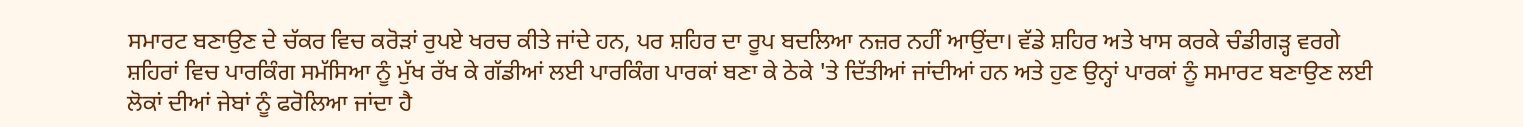ਸਮਾਰਟ ਬਣਾਉਣ ਦੇ ਚੱਕਰ ਵਿਚ ਕਰੋੜਾਂ ਰੁਪਏ ਖਰਚ ਕੀਤੇ ਜਾਂਦੇ ਹਨ, ਪਰ ਸ਼ਹਿਰ ਦਾ ਰੂਪ ਬਦਲਿਆ ਨਜ਼ਰ ਨਹੀਂ ਆਉਂਦਾ। ਵੱਡੇ ਸ਼ਹਿਰ ਅਤੇ ਖਾਸ ਕਰਕੇ ਚੰਡੀਗੜ੍ਹ ਵਰਗੇ ਸ਼ਹਿਰਾਂ ਵਿਚ ਪਾਰਕਿੰਗ ਸਮੱਸਿਆ ਨੂੰ ਮੁੱਖ ਰੱਖ ਕੇ ਗੱਡੀਆਂ ਲਈ ਪਾਰਕਿੰਗ ਪਾਰਕਾਂ ਬਣਾ ਕੇ ਠੇਕੇ 'ਤੇ ਦਿੱਤੀਆਂ ਜਾਂਦੀਆਂ ਹਨ ਅਤੇ ਹੁਣ ਉਨ੍ਹਾਂ ਪਾਰਕਾਂ ਨੂੰ ਸਮਾਰਟ ਬਣਾਉਣ ਲਈ ਲੋਕਾਂ ਦੀਆਂ ਜੇਬਾਂ ਨੂੰ ਫਰੋਲਿਆ ਜਾਂਦਾ ਹੈ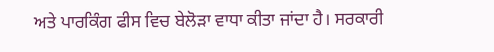ਅਤੇ ਪਾਰਕਿੰਗ ਫੀਸ ਵਿਚ ਬੇਲੋੜਾ ਵਾਧਾ ਕੀਤਾ ਜਾਂਦਾ ਹੈ। ਸਰਕਾਰੀ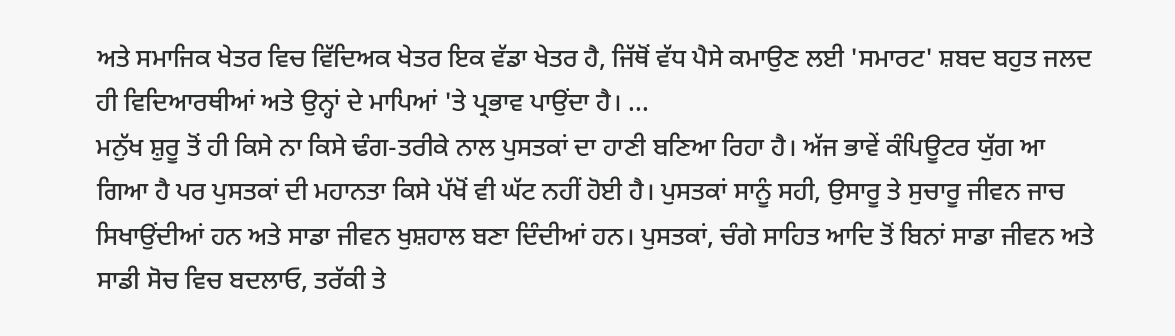ਅਤੇ ਸਮਾਜਿਕ ਖੇਤਰ ਵਿਚ ਵਿੱਦਿਅਕ ਖੇਤਰ ਇਕ ਵੱਡਾ ਖੇਤਰ ਹੈ, ਜਿੱਥੋਂ ਵੱਧ ਪੈਸੇ ਕਮਾਉਣ ਲਈ 'ਸਮਾਰਟ' ਸ਼ਬਦ ਬਹੁਤ ਜਲਦ ਹੀ ਵਿਦਿਆਰਥੀਆਂ ਅਤੇ ਉਨ੍ਹਾਂ ਦੇ ਮਾਪਿਆਂ 'ਤੇ ਪ੍ਰਭਾਵ ਪਾਉਂਦਾ ਹੈ। ...
ਮਨੁੱਖ ਸ਼ੁਰੂ ਤੋਂ ਹੀ ਕਿਸੇ ਨਾ ਕਿਸੇ ਢੰਗ-ਤਰੀਕੇ ਨਾਲ ਪੁਸਤਕਾਂ ਦਾ ਹਾਣੀ ਬਣਿਆ ਰਿਹਾ ਹੈ। ਅੱਜ ਭਾਵੇਂ ਕੰਪਿਊਟਰ ਯੁੱਗ ਆ ਗਿਆ ਹੈ ਪਰ ਪੁਸਤਕਾਂ ਦੀ ਮਹਾਨਤਾ ਕਿਸੇ ਪੱਖੋਂ ਵੀ ਘੱਟ ਨਹੀਂ ਹੋਈ ਹੈ। ਪੁਸਤਕਾਂ ਸਾਨੂੰ ਸਹੀ, ਉਸਾਰੂ ਤੇ ਸੁਚਾਰੂ ਜੀਵਨ ਜਾਚ ਸਿਖਾਉਂਦੀਆਂ ਹਨ ਅਤੇ ਸਾਡਾ ਜੀਵਨ ਖੁਸ਼ਹਾਲ ਬਣਾ ਦਿੰਦੀਆਂ ਹਨ। ਪੁਸਤਕਾਂ, ਚੰਗੇ ਸਾਹਿਤ ਆਦਿ ਤੋਂ ਬਿਨਾਂ ਸਾਡਾ ਜੀਵਨ ਅਤੇ ਸਾਡੀ ਸੋਚ ਵਿਚ ਬਦਲਾਓ, ਤਰੱਕੀ ਤੇ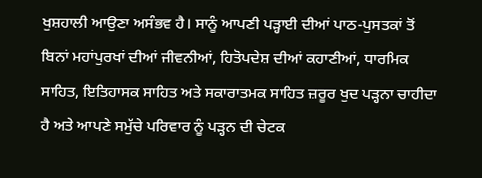ਖੁਸ਼ਹਾਲੀ ਆਉਣਾ ਅਸੰਭਵ ਹੈ। ਸਾਨੂੰ ਆਪਣੀ ਪੜ੍ਹਾਈ ਦੀਆਂ ਪਾਠ-ਪੁਸਤਕਾਂ ਤੋਂ ਬਿਨਾਂ ਮਹਾਂਪੁਰਖਾਂ ਦੀਆਂ ਜੀਵਨੀਆਂ, ਹਿਤੋਪਦੇਸ਼ ਦੀਆਂ ਕਹਾਣੀਆਂ, ਧਾਰਮਿਕ ਸਾਹਿਤ, ਇਤਿਹਾਸਕ ਸਾਹਿਤ ਅਤੇ ਸਕਾਰਾਤਮਕ ਸਾਹਿਤ ਜ਼ਰੂਰ ਖੁਦ ਪੜ੍ਹਨਾ ਚਾਹੀਦਾ ਹੈ ਅਤੇ ਆਪਣੇ ਸਮੁੱਚੇ ਪਰਿਵਾਰ ਨੂੰ ਪੜ੍ਹਨ ਦੀ ਚੇਟਕ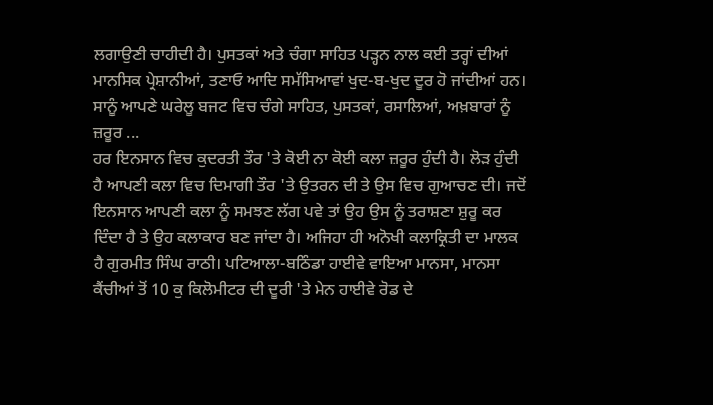ਲਗਾਉਣੀ ਚਾਹੀਦੀ ਹੈ। ਪੁਸਤਕਾਂ ਅਤੇ ਚੰਗਾ ਸਾਹਿਤ ਪੜ੍ਹਨ ਨਾਲ ਕਈ ਤਰ੍ਹਾਂ ਦੀਆਂ ਮਾਨਸਿਕ ਪ੍ਰੇਸ਼ਾਨੀਆਂ, ਤਣਾਓ ਆਦਿ ਸਮੱਸਿਆਵਾਂ ਖੁਦ-ਬ-ਖੁਦ ਦੂਰ ਹੋ ਜਾਂਦੀਆਂ ਹਨ। ਸਾਨੂੰ ਆਪਣੇ ਘਰੇਲੂ ਬਜਟ ਵਿਚ ਚੰਗੇ ਸਾਹਿਤ, ਪੁਸਤਕਾਂ, ਰਸਾਲਿਆਂ, ਅਖ਼ਬਾਰਾਂ ਨੂੰ ਜ਼ਰੂਰ ...
ਹਰ ਇਨਸਾਨ ਵਿਚ ਕੁਦਰਤੀ ਤੌਰ 'ਤੇ ਕੋਈ ਨਾ ਕੋਈ ਕਲਾ ਜ਼ਰੂਰ ਹੁੰਦੀ ਹੈ। ਲੋੜ ਹੁੰਦੀ ਹੈ ਆਪਣੀ ਕਲਾ ਵਿਚ ਦਿਮਾਗੀ ਤੌਰ 'ਤੇ ਉਤਰਨ ਦੀ ਤੇ ਉਸ ਵਿਚ ਗੁਆਚਣ ਦੀ। ਜਦੋਂ ਇਨਸਾਨ ਆਪਣੀ ਕਲਾ ਨੂੰ ਸਮਝਣ ਲੱਗ ਪਵੇ ਤਾਂ ਉਹ ਉਸ ਨੂੰ ਤਰਾਸ਼ਣਾ ਸ਼ੁਰੂ ਕਰ ਦਿੰਦਾ ਹੈ ਤੇ ਉਹ ਕਲਾਕਾਰ ਬਣ ਜਾਂਦਾ ਹੈ। ਅਜਿਹਾ ਹੀ ਅਨੋਖੀ ਕਲਾਕ੍ਰਿਤੀ ਦਾ ਮਾਲਕ ਹੈ ਗੁਰਮੀਤ ਸਿੰਘ ਰਾਠੀ। ਪਟਿਆਲਾ-ਬਠਿੰਡਾ ਹਾਈਵੇ ਵਾਇਆ ਮਾਨਸਾ, ਮਾਨਸਾ ਕੈਂਚੀਆਂ ਤੋਂ 10 ਕੁ ਕਿਲੋਮੀਟਰ ਦੀ ਦੂਰੀ 'ਤੇ ਮੇਨ ਹਾਈਵੇ ਰੋਡ ਦੇ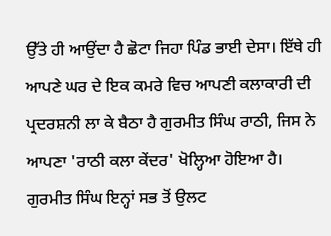ਉੱਤੇ ਹੀ ਆਉਂਦਾ ਹੈ ਛੋਟਾ ਜਿਹਾ ਪਿੰਡ ਭਾਈ ਦੇਸਾ। ਇੱਥੇ ਹੀ ਆਪਣੇ ਘਰ ਦੇ ਇਕ ਕਮਰੇ ਵਿਚ ਆਪਣੀ ਕਲਾਕਾਰੀ ਦੀ ਪ੍ਰਦਰਸ਼ਨੀ ਲਾ ਕੇ ਬੈਠਾ ਹੈ ਗੁਰਮੀਤ ਸਿੰਘ ਰਾਠੀ, ਜਿਸ ਨੇ ਆਪਣਾ 'ਰਾਠੀ ਕਲਾ ਕੇਂਦਰ' ਖੋਲ੍ਹਿਆ ਹੋਇਆ ਹੈ।
ਗੁਰਮੀਤ ਸਿੰਘ ਇਨ੍ਹਾਂ ਸਭ ਤੋਂ ਉਲਟ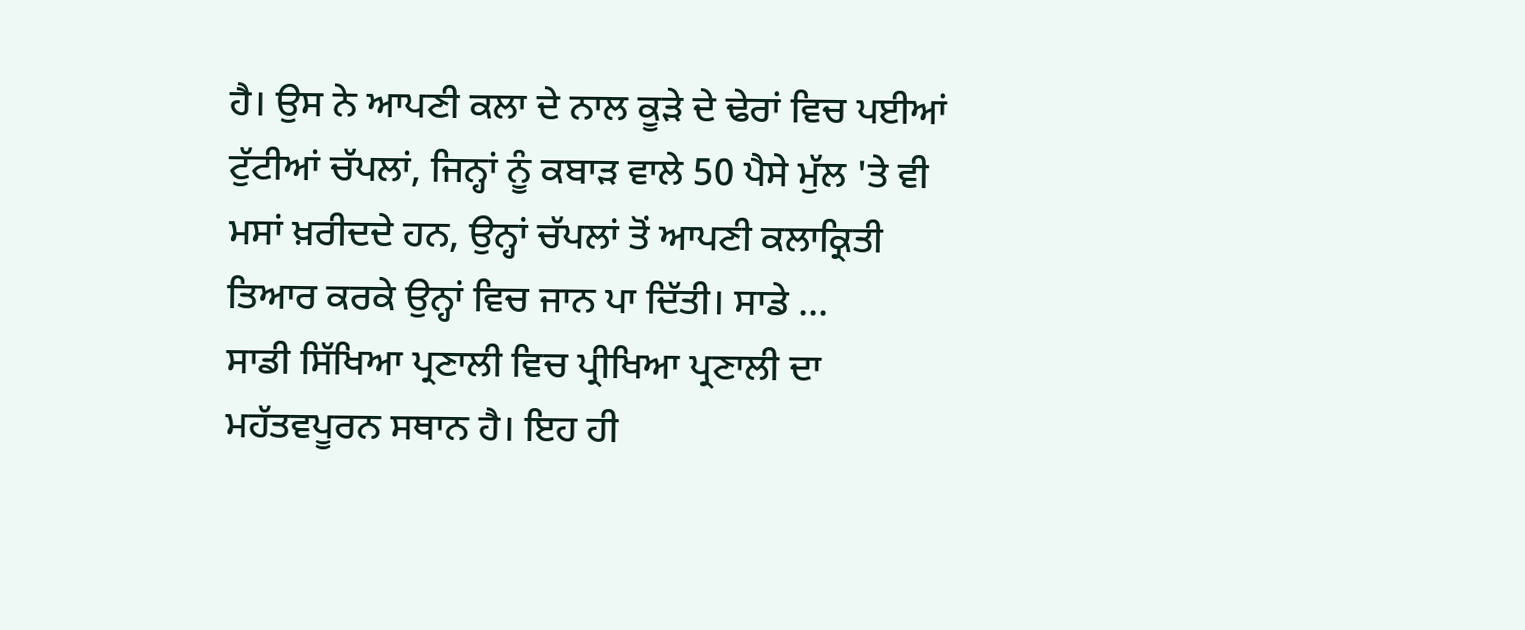ਹੈ। ਉਸ ਨੇ ਆਪਣੀ ਕਲਾ ਦੇ ਨਾਲ ਕੂੜੇ ਦੇ ਢੇਰਾਂ ਵਿਚ ਪਈਆਂ ਟੁੱਟੀਆਂ ਚੱਪਲਾਂ, ਜਿਨ੍ਹਾਂ ਨੂੰ ਕਬਾੜ ਵਾਲੇ 50 ਪੈਸੇ ਮੁੱਲ 'ਤੇ ਵੀ ਮਸਾਂ ਖ਼ਰੀਦਦੇ ਹਨ, ਉਨ੍ਹਾਂ ਚੱਪਲਾਂ ਤੋਂ ਆਪਣੀ ਕਲਾਕ੍ਰਿਤੀ ਤਿਆਰ ਕਰਕੇ ਉਨ੍ਹਾਂ ਵਿਚ ਜਾਨ ਪਾ ਦਿੱਤੀ। ਸਾਡੇ ...
ਸਾਡੀ ਸਿੱਖਿਆ ਪ੍ਰਣਾਲੀ ਵਿਚ ਪ੍ਰੀਖਿਆ ਪ੍ਰਣਾਲੀ ਦਾ ਮਹੱਤਵਪੂਰਨ ਸਥਾਨ ਹੈ। ਇਹ ਹੀ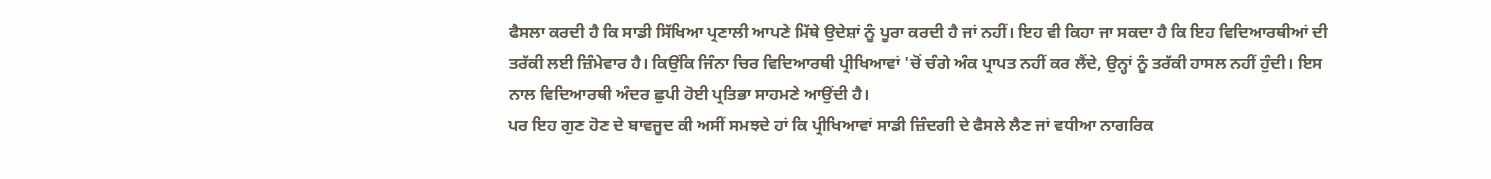ਫੈਸਲਾ ਕਰਦੀ ਹੈ ਕਿ ਸਾਡੀ ਸਿੱਖਿਆ ਪ੍ਰਣਾਲੀ ਆਪਣੇ ਮਿੱਥੇ ਉਦੇਸ਼ਾਂ ਨੂੰ ਪੂਰਾ ਕਰਦੀ ਹੈ ਜਾਂ ਨਹੀਂ। ਇਹ ਵੀ ਕਿਹਾ ਜਾ ਸਕਦਾ ਹੈ ਕਿ ਇਹ ਵਿਦਿਆਰਥੀਆਂ ਦੀ ਤਰੱਕੀ ਲਈ ਜ਼ਿੰਮੇਵਾਰ ਹੈ। ਕਿਉਂਕਿ ਜਿੰਨਾ ਚਿਰ ਵਿਦਿਆਰਥੀ ਪ੍ਰੀਖਿਆਵਾਂ 'ਚੋਂ ਚੰਗੇ ਅੰਕ ਪ੍ਰਾਪਤ ਨਹੀਂ ਕਰ ਲੈਂਦੇ, ਉਨ੍ਹਾਂ ਨੂੰ ਤਰੱਕੀ ਹਾਸਲ ਨਹੀਂ ਹੁੰਦੀ। ਇਸ ਨਾਲ ਵਿਦਿਆਰਥੀ ਅੰਦਰ ਛੁਪੀ ਹੋਈ ਪ੍ਰਤਿਭਾ ਸਾਹਮਣੇ ਆਉਂਦੀ ਹੈ।
ਪਰ ਇਹ ਗੁਣ ਹੋਣ ਦੇ ਬਾਵਜੂਦ ਕੀ ਅਸੀਂ ਸਮਝਦੇ ਹਾਂ ਕਿ ਪ੍ਰੀਖਿਆਵਾਂ ਸਾਡੀ ਜ਼ਿੰਦਗੀ ਦੇ ਫੈਸਲੇ ਲੈਣ ਜਾਂ ਵਧੀਆ ਨਾਗਰਿਕ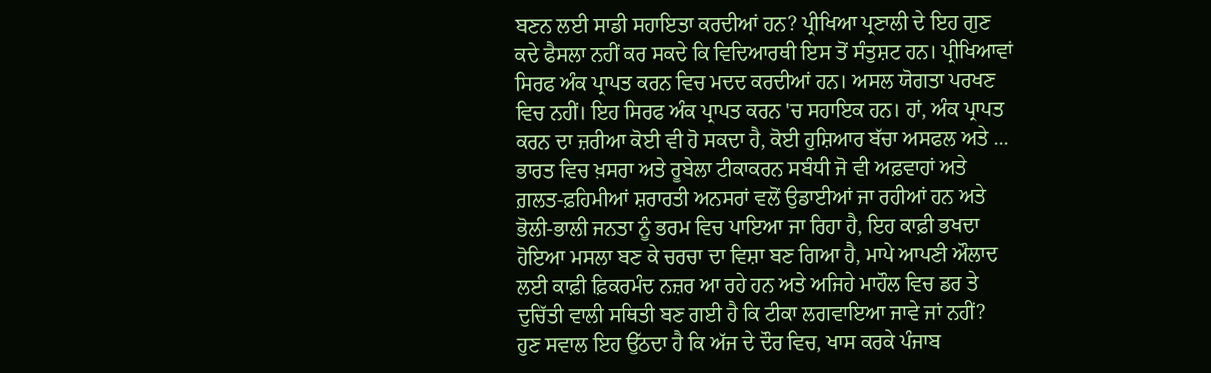ਬਣਨ ਲਈ ਸਾਡੀ ਸਹਾਇਤਾ ਕਰਦੀਆਂ ਹਨ? ਪ੍ਰੀਖਿਆ ਪ੍ਰਣਾਲੀ ਦੇ ਇਹ ਗੁਣ ਕਦੇ ਫੈਸਲਾ ਨਹੀਂ ਕਰ ਸਕਦੇ ਕਿ ਵਿਦਿਆਰਥੀ ਇਸ ਤੋਂ ਸੰਤੁਸ਼ਟ ਹਨ। ਪ੍ਰੀਖਿਆਵਾਂ ਸਿਰਫ ਅੰਕ ਪ੍ਰਾਪਤ ਕਰਨ ਵਿਚ ਮਦਦ ਕਰਦੀਆਂ ਹਨ। ਅਸਲ ਯੋਗਤਾ ਪਰਖਣ ਵਿਚ ਨਹੀਂ। ਇਹ ਸਿਰਫ ਅੰਕ ਪ੍ਰਾਪਤ ਕਰਨ 'ਚ ਸਹਾਇਕ ਹਨ। ਹਾਂ, ਅੰਕ ਪ੍ਰਾਪਤ ਕਰਨ ਦਾ ਜ਼ਰੀਆ ਕੋਈ ਵੀ ਹੋ ਸਕਦਾ ਹੈ, ਕੋਈ ਹੁਸ਼ਿਆਰ ਬੱਚਾ ਅਸਫਲ ਅਤੇ ...
ਭਾਰਤ ਵਿਚ ਖ਼ਸਰਾ ਅਤੇ ਰੂਬੇਲਾ ਟੀਕਾਕਰਨ ਸਬੰਧੀ ਜੋ ਵੀ ਅਫ਼ਵਾਹਾਂ ਅਤੇ ਗ਼ਲਤ-ਫ਼ਹਿਮੀਆਂ ਸ਼ਰਾਰਤੀ ਅਨਸਰਾਂ ਵਲੋਂ ਉਡਾਈਆਂ ਜਾ ਰਹੀਆਂ ਹਨ ਅਤੇ ਭੋਲੀ-ਭਾਲੀ ਜਨਤਾ ਨੂੰ ਭਰਮ ਵਿਚ ਪਾਇਆ ਜਾ ਰਿਹਾ ਹੈ, ਇਹ ਕਾਫ਼ੀ ਭਖਦਾ ਹੋਇਆ ਮਸਲਾ ਬਣ ਕੇ ਚਰਚਾ ਦਾ ਵਿਸ਼ਾ ਬਣ ਗਿਆ ਹੈ, ਮਾਪੇ ਆਪਣੀ ਔਲਾਦ ਲਈ ਕਾਫ਼ੀ ਫ਼ਿਕਰਮੰਦ ਨਜ਼ਰ ਆ ਰਹੇ ਹਨ ਅਤੇ ਅਜਿਹੇ ਮਾਹੌਲ ਵਿਚ ਡਰ ਤੇ ਦੁਚਿੱਤੀ ਵਾਲੀ ਸਥਿਤੀ ਬਣ ਗਈ ਹੈ ਕਿ ਟੀਕਾ ਲਗਵਾਇਆ ਜਾਵੇ ਜਾਂ ਨਹੀਂ?
ਹੁਣ ਸਵਾਲ ਇਹ ਉੱਠਦਾ ਹੈ ਕਿ ਅੱਜ ਦੇ ਦੌਰ ਵਿਚ, ਖਾਸ ਕਰਕੇ ਪੰਜਾਬ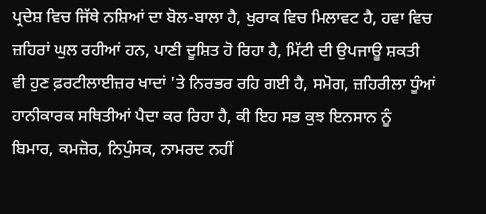ਪ੍ਰਦੇਸ਼ ਵਿਚ ਜਿੱਥੇ ਨਸ਼ਿਆਂ ਦਾ ਬੋਲ-ਬਾਲਾ ਹੈ, ਖੁਰਾਕ ਵਿਚ ਮਿਲਾਵਟ ਹੈ, ਹਵਾ ਵਿਚ ਜ਼ਹਿਰਾਂ ਘੁਲ ਰਹੀਆਂ ਹਨ, ਪਾਣੀ ਦੂਸ਼ਿਤ ਹੋ ਰਿਹਾ ਹੈ, ਮਿੱਟੀ ਦੀ ਉਪਜਾਊ ਸ਼ਕਤੀ ਵੀ ਹੁਣ ਫ਼ਰਟੀਲਾਈਜ਼ਰ ਖਾਦਾਂ 'ਤੇ ਨਿਰਭਰ ਰਹਿ ਗਈ ਹੈ, ਸਮੋਗ, ਜ਼ਹਿਰੀਲਾ ਧੂੰਆਂ ਹਾਨੀਕਾਰਕ ਸਥਿਤੀਆਂ ਪੈਦਾ ਕਰ ਰਿਹਾ ਹੈ, ਕੀ ਇਹ ਸਭ ਕੁਝ ਇਨਸਾਨ ਨੂੰ ਬਿਮਾਰ, ਕਮਜ਼ੋਰ, ਨਿਪੁੰਸਕ, ਨਾਮਰਦ ਨਹੀਂ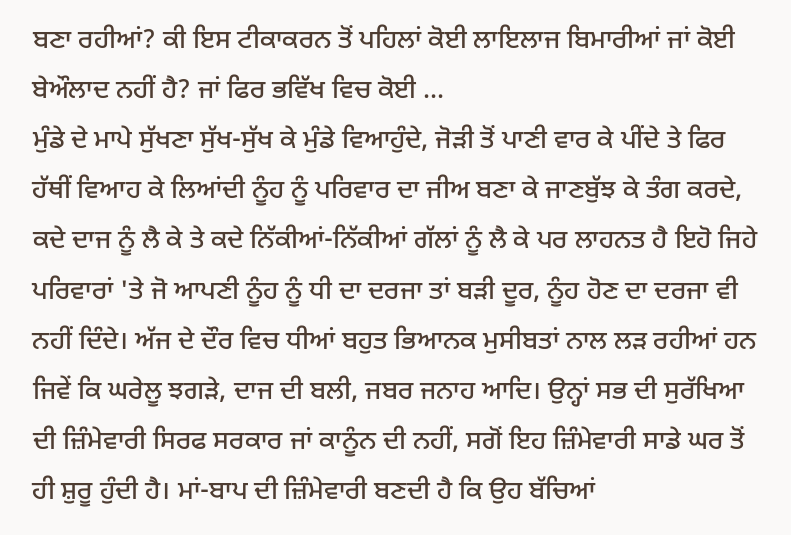ਬਣਾ ਰਹੀਆਂ? ਕੀ ਇਸ ਟੀਕਾਕਰਨ ਤੋਂ ਪਹਿਲਾਂ ਕੋਈ ਲਾਇਲਾਜ ਬਿਮਾਰੀਆਂ ਜਾਂ ਕੋਈ ਬੇਔਲਾਦ ਨਹੀਂ ਹੈ? ਜਾਂ ਫਿਰ ਭਵਿੱਖ ਵਿਚ ਕੋਈ ...
ਮੁੰਡੇ ਦੇ ਮਾਪੇ ਸੁੱਖਣਾ ਸੁੱਖ-ਸੁੱਖ ਕੇ ਮੁੰਡੇ ਵਿਆਹੁੰਦੇ, ਜੋੜੀ ਤੋਂ ਪਾਣੀ ਵਾਰ ਕੇ ਪੀਂਦੇ ਤੇ ਫਿਰ ਹੱਥੀਂ ਵਿਆਹ ਕੇ ਲਿਆਂਦੀ ਨੂੰਹ ਨੂੰ ਪਰਿਵਾਰ ਦਾ ਜੀਅ ਬਣਾ ਕੇ ਜਾਣਬੁੱਝ ਕੇ ਤੰਗ ਕਰਦੇ, ਕਦੇ ਦਾਜ ਨੂੰ ਲੈ ਕੇ ਤੇ ਕਦੇ ਨਿੱਕੀਆਂ-ਨਿੱਕੀਆਂ ਗੱਲਾਂ ਨੂੰ ਲੈ ਕੇ ਪਰ ਲਾਹਨਤ ਹੈ ਇਹੋ ਜਿਹੇ ਪਰਿਵਾਰਾਂ 'ਤੇ ਜੋ ਆਪਣੀ ਨੂੰਹ ਨੂੰ ਧੀ ਦਾ ਦਰਜਾ ਤਾਂ ਬੜੀ ਦੂਰ, ਨੂੰਹ ਹੋਣ ਦਾ ਦਰਜਾ ਵੀ ਨਹੀਂ ਦਿੰਦੇ। ਅੱਜ ਦੇ ਦੌਰ ਵਿਚ ਧੀਆਂ ਬਹੁਤ ਭਿਆਨਕ ਮੁਸੀਬਤਾਂ ਨਾਲ ਲੜ ਰਹੀਆਂ ਹਨ ਜਿਵੇਂ ਕਿ ਘਰੇਲੂ ਝਗੜੇ, ਦਾਜ ਦੀ ਬਲੀ, ਜਬਰ ਜਨਾਹ ਆਦਿ। ਉਨ੍ਹਾਂ ਸਭ ਦੀ ਸੁਰੱਖਿਆ ਦੀ ਜ਼ਿੰਮੇਵਾਰੀ ਸਿਰਫ ਸਰਕਾਰ ਜਾਂ ਕਾਨੂੰਨ ਦੀ ਨਹੀਂ, ਸਗੋਂ ਇਹ ਜ਼ਿੰਮੇਵਾਰੀ ਸਾਡੇ ਘਰ ਤੋਂ ਹੀ ਸ਼ੁਰੂ ਹੁੰਦੀ ਹੈ। ਮਾਂ-ਬਾਪ ਦੀ ਜ਼ਿੰਮੇਵਾਰੀ ਬਣਦੀ ਹੈ ਕਿ ਉਹ ਬੱਚਿਆਂ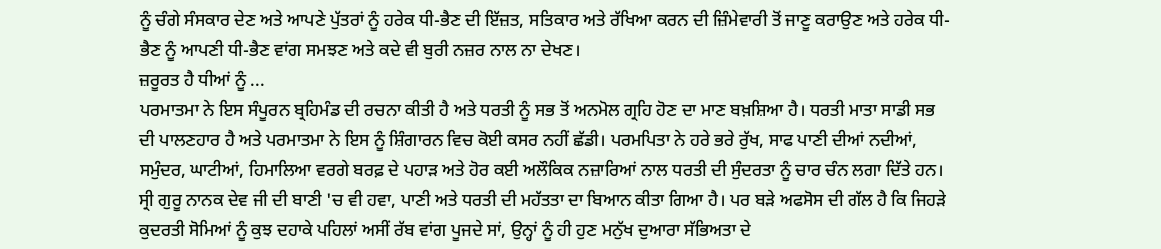ਨੂੰ ਚੰਗੇ ਸੰਸਕਾਰ ਦੇਣ ਅਤੇ ਆਪਣੇ ਪੁੱਤਰਾਂ ਨੂੰ ਹਰੇਕ ਧੀ-ਭੈਣ ਦੀ ਇੱਜ਼ਤ, ਸਤਿਕਾਰ ਅਤੇ ਰੱਖਿਆ ਕਰਨ ਦੀ ਜ਼ਿੰਮੇਵਾਰੀ ਤੋਂ ਜਾਣੂ ਕਰਾਉਣ ਅਤੇ ਹਰੇਕ ਧੀ-ਭੈਣ ਨੂੰ ਆਪਣੀ ਧੀ-ਭੈਣ ਵਾਂਗ ਸਮਝਣ ਅਤੇ ਕਦੇ ਵੀ ਬੁਰੀ ਨਜ਼ਰ ਨਾਲ ਨਾ ਦੇਖਣ।
ਜ਼ਰੂਰਤ ਹੈ ਧੀਆਂ ਨੂੰ ...
ਪਰਮਾਤਮਾ ਨੇ ਇਸ ਸੰਪੂਰਨ ਬ੍ਰਹਿਮੰਡ ਦੀ ਰਚਨਾ ਕੀਤੀ ਹੈ ਅਤੇ ਧਰਤੀ ਨੂੰ ਸਭ ਤੋਂ ਅਨਮੋਲ ਗ੍ਰਹਿ ਹੋਣ ਦਾ ਮਾਣ ਬਖ਼ਸ਼ਿਆ ਹੈ। ਧਰਤੀ ਮਾਤਾ ਸਾਡੀ ਸਭ ਦੀ ਪਾਲਣਹਾਰ ਹੈ ਅਤੇ ਪਰਮਾਤਮਾ ਨੇ ਇਸ ਨੂੰ ਸ਼ਿੰਗਾਰਨ ਵਿਚ ਕੋਈ ਕਸਰ ਨਹੀਂ ਛੱਡੀ। ਪਰਮਪਿਤਾ ਨੇ ਹਰੇ ਭਰੇ ਰੁੱਖ, ਸਾਫ ਪਾਣੀ ਦੀਆਂ ਨਦੀਆਂ, ਸਮੁੰਦਰ, ਘਾਟੀਆਂ, ਹਿਮਾਲਿਆ ਵਰਗੇ ਬਰਫ਼ ਦੇ ਪਹਾੜ ਅਤੇ ਹੋਰ ਕਈ ਅਲੌਕਿਕ ਨਜ਼ਾਰਿਆਂ ਨਾਲ ਧਰਤੀ ਦੀ ਸੁੰਦਰਤਾ ਨੂੰ ਚਾਰ ਚੰਨ ਲਗਾ ਦਿੱਤੇ ਹਨ। ਸ੍ਰੀ ਗੁਰੂ ਨਾਨਕ ਦੇਵ ਜੀ ਦੀ ਬਾਣੀ 'ਚ ਵੀ ਹਵਾ, ਪਾਣੀ ਅਤੇ ਧਰਤੀ ਦੀ ਮਹੱਤਤਾ ਦਾ ਬਿਆਨ ਕੀਤਾ ਗਿਆ ਹੈ। ਪਰ ਬੜੇ ਅਫਸੋਸ ਦੀ ਗੱਲ ਹੈ ਕਿ ਜਿਹੜੇ ਕੁਦਰਤੀ ਸੋਮਿਆਂ ਨੂੰ ਕੁਝ ਦਹਾਕੇ ਪਹਿਲਾਂ ਅਸੀਂ ਰੱਬ ਵਾਂਗ ਪੂਜਦੇ ਸਾਂ, ਉਨ੍ਹਾਂ ਨੂੰ ਹੀ ਹੁਣ ਮਨੁੱਖ ਦੁਆਰਾ ਸੱਭਿਅਤਾ ਦੇ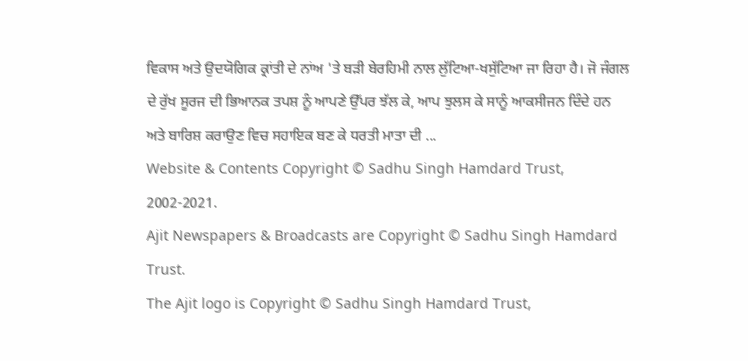ਵਿਕਾਸ ਅਤੇ ਉਦਯੋਗਿਕ ਕ੍ਰਾਂਤੀ ਦੇ ਨਾਂਅ 'ਤੇ ਬੜੀ ਬੇਰਹਿਮੀ ਨਾਲ ਲੁੱਟਿਆ-ਖਸੁੱਟਿਆ ਜਾ ਰਿਹਾ ਹੈ। ਜੋ ਜੰਗਲ ਦੇ ਰੁੱਖ ਸੂਰਜ ਦੀ ਭਿਆਨਕ ਤਪਸ਼ ਨੂੰ ਆਪਣੇ ਉੱਪਰ ਝੱਲ ਕੇ, ਆਪ ਝੁਲਸ ਕੇ ਸਾਨੂੰ ਆਕਸੀਜਨ ਦਿੰਦੇ ਹਨ ਅਤੇ ਬਾਰਿਸ਼ ਕਰਾਉਣ ਵਿਚ ਸਹਾਇਕ ਬਣ ਕੇ ਧਰਤੀ ਮਾਤਾ ਦੀ ...
Website & Contents Copyright © Sadhu Singh Hamdard Trust, 2002-2021.
Ajit Newspapers & Broadcasts are Copyright © Sadhu Singh Hamdard Trust.
The Ajit logo is Copyright © Sadhu Singh Hamdard Trust,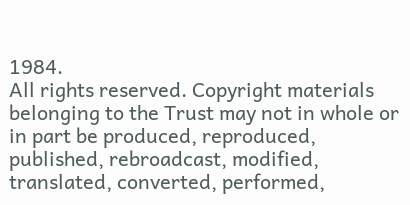1984.
All rights reserved. Copyright materials belonging to the Trust may not in whole or in part be produced, reproduced, published, rebroadcast, modified, translated, converted, performed,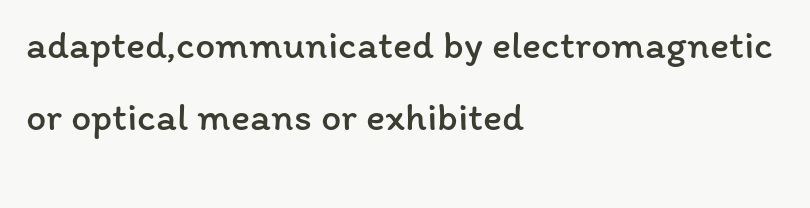adapted,communicated by electromagnetic or optical means or exhibited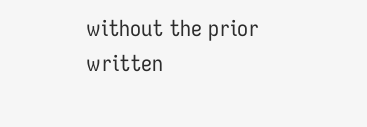without the prior written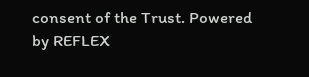consent of the Trust. Powered
by REFLEX